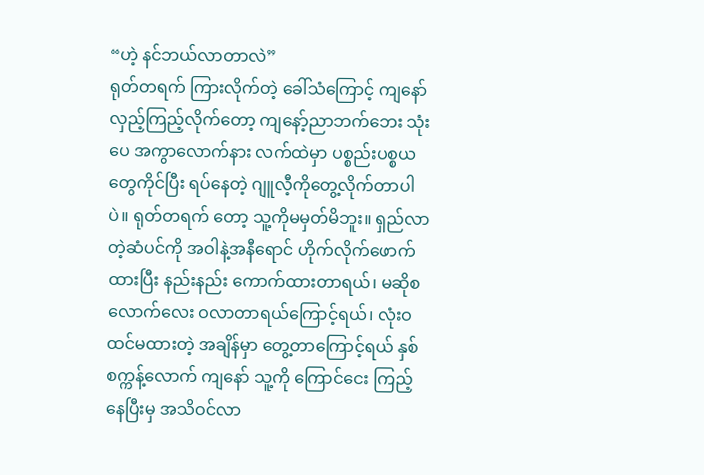“ဟဲ့ နင်ဘယ်လာတာလဲ”
ရုတ်တရက် ကြားလိုက်တဲ့ ခေါ်သံကြောင့် ကျနော် လှည့်ကြည့်လိုက်တော့ ကျနော့်ညာဘက်ဘေး သုံးပေ အကွာလောက်နား လက်ထဲမှာ ပစ္စည်းပစ္စယတွေကိုင်ပြီး ရပ်နေတဲ့ ဂျူလီ့ကိုတွေ့လိုက်တာပါပဲ။ ရုတ်တရက် တော့ သူ့ကိုမမှတ်မိဘူး။ ရှည်လာတဲ့ဆံပင်ကို အဝါနဲ့အနီရောင် ဟိုက်လိုက်ဖောက်ထားပြီး နည်းနည်း ကောက်ထားတာရယ်၊ မဆိုစလောက်လေး ဝလာတာရယ်ကြောင့်ရယ်၊ လုံးဝ ထင်မထားတဲ့ အချိန်မှာ တွေ့တာကြောင့်ရယ် နှစ်စက္ကန့်လောက် ကျနော် သူ့ကို ကြောင်ငေး ကြည့်နေပြီးမှ အသိဝင်လာ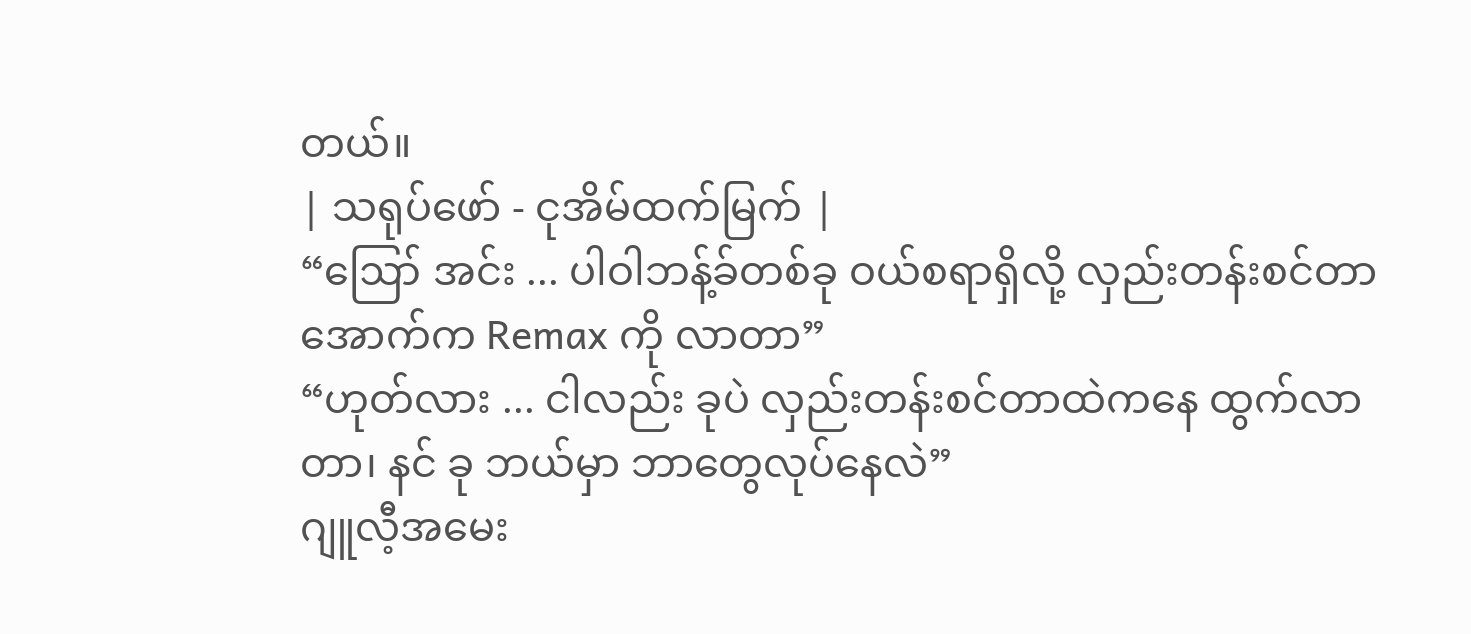တယ်။
| သရုပ်ဖော် - ငုအိမ်ထက်မြက် |
“ဪ အင်း ... ပါဝါဘန့်ခ်တစ်ခု ဝယ်စရာရှိလို့ လှည်းတန်းစင်တာအောက်က Remax ကို လာတာ”
“ဟုတ်လား ... ငါလည်း ခုပဲ လှည်းတန်းစင်တာထဲကနေ ထွက်လာတာ၊ နင် ခု ဘယ်မှာ ဘာတွေလုပ်နေလဲ”
ဂျူလီ့အမေး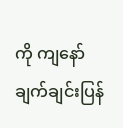ကို ကျနော် ချက်ချင်းပြန်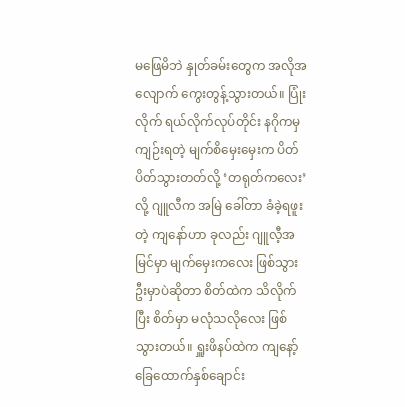မဖြေမိဘဲ နှုတ်ခမ်းတွေက အလိုအလျောက် ကွေးတွန့်သွားတယ်။ ပြုံးလိုက် ရယ်လိုက်လုပ်တိုင်း နဂိုကမှ ကျဉ်းရတဲ့ မျက်စိမှေးမှေးက ပိတ်ပိတ်သွားတတ်လို့ ‘တရုတ်ကလေး’ လို့ ဂျူလီက အမြဲ ခေါ်တာ ခံခဲ့ရဖူးတဲ့ ကျနော်ဟာ ခုလည်း ဂျူလီ့အမြင်မှာ မျက်မှေးကလေး ဖြစ်သွားဦးမှာပဲဆိုတာ စိတ်ထဲက သိလိုက်ပြီး စိတ်မှာ မလုံသလိုလေး ဖြစ်သွားတယ်။ ရှူးဖိနပ်ထဲက ကျနော့် ခြေထောက်နှစ်ချောင်း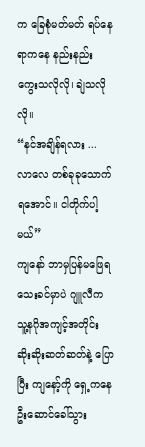က ခြေစုံမတ်မတ် ရပ်နေရာကနေ နည်းနည်း ကွေးသလိုလို၊ ချဲသလိုလို။
“နင်အချိန်ရလား ... လာလေ တစ်ခုခုသောက်ရအောင်။ ငါတိုက်ပါ့မယ်”
ကျနော် ဘာမှပြန်မဖြေရသေးခင်မှာပဲ ဂျူလီက သူ့နဂိုအကျင့်အတိုင်း ဆိုးဆိုးဆတ်ဆတ်နဲ့ ပြောပြီး ကျနော့်ကို ရှေ့ကနေ ဦးဆောင်ခေါ်သွား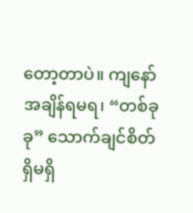တော့တာပဲ။ ကျနော် အချိန်ရမရ၊ “တစ်ခုခု” သောက်ချင်စိတ် ရှိမရှိ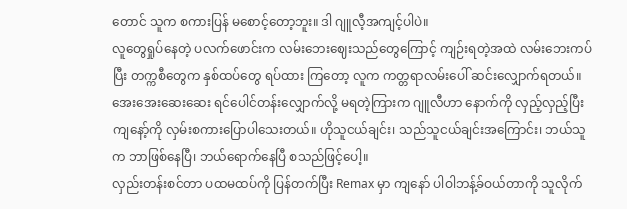တောင် သူက စကားပြန် မစောင့်တော့ဘူး။ ဒါ ဂျူလီ့အကျင့်ပါပဲ။
လူတွေရှုပ်နေတဲ့ ပလက်ဖောင်းက လမ်းဘေးဈေးသည်တွေကြောင့် ကျဉ်းရတဲ့အထဲ လမ်းဘေးကပ်ပြီး တက္ကစီတွေက နှစ်ထပ်တွေ ရပ်ထား ကြတော့ လူက ကတ္တရာလမ်းပေါ် ဆင်းလျှောက်ရတယ်။ အေးအေးဆေးဆေး ရင်ပေါင်တန်းလျှောက်လို့ မရတဲ့ကြားက ဂျူလီဟာ နောက်ကို လှည့်လှည့်ပြီး ကျနော့်ကို လှမ်းစကားပြောပါသေးတယ်။ ဟိုသူငယ်ချင်း၊ သည်သူငယ်ချင်းအကြောင်း၊ ဘယ်သူက ဘာဖြစ်နေပြီ၊ ဘယ်ရောက်နေပြီ စသည်ဖြင့်ပေါ့။
လှည်းတန်းစင်တာ ပထမထပ်ကို ပြန်တက်ပြီး Remax မှာ ကျနော် ပါဝါဘန့်ခ်ဝယ်တာကို သူလိုက်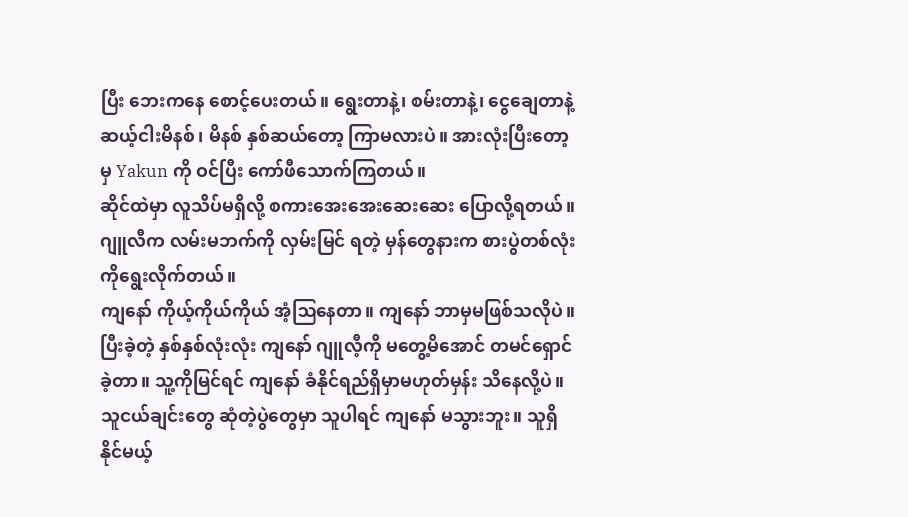ပြီး ဘေးကနေ စောင့်ပေးတယ်။ ရွေးတာနဲ့၊ စမ်းတာနဲ့၊ ငွေချေတာနဲ့ ဆယ့်ငါးမိနစ်၊ မိနစ် နှစ်ဆယ်တော့ ကြာမလားပဲ။ အားလုံးပြီးတော့မှ Yakun ကို ဝင်ပြီး ကော်ဖီသောက်ကြတယ်။
ဆိုင်ထဲမှာ လူသိပ်မရှိလို့ စကားအေးအေးဆေးဆေး ပြောလို့ရတယ်။ ဂျူလီက လမ်းမဘက်ကို လှမ်းမြင် ရတဲ့ မှန်တွေနားက စားပွဲတစ်လုံးကိုရွေးလိုက်တယ်။
ကျနော် ကိုယ့်ကိုယ်ကိုယ် အံ့ဩနေတာ။ ကျနော် ဘာမှမဖြစ်သလိုပဲ။ ပြီးခဲ့တဲ့ နှစ်နှစ်လုံးလုံး ကျနော် ဂျူလီ့ကို မတွေ့မိအောင် တမင်ရှောင်ခဲ့တာ။ သူ့ကိုမြင်ရင် ကျနော် ခံနိုင်ရည်ရှိမှာမဟုတ်မှန်း သိနေလို့ပဲ။ သူငယ်ချင်းတွေ ဆုံတဲ့ပွဲတွေမှာ သူပါရင် ကျနော် မသွားဘူး။ သူရှိနိုင်မယ့်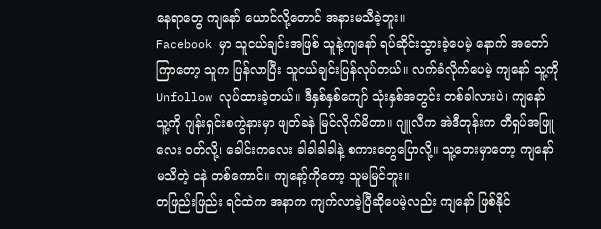နေရာတွေ ကျနော် ယောင်လို့တောင် အနားမသီခဲ့ဘူး။
Facebook မှာ သူငယ်ချင်းအဖြစ် သူနဲ့ကျနော် ရပ်ဆိုင်းသွားခဲ့ပေမဲ့ နောက် အတော်ကြာတော့ သူက ပြန်လာပြီး သူငယ်ချင်းပြန်လုပ်တယ်။ လက်ခံလိုက်ပေမဲ့ ကျနော် သူ့ကို Unfollow လုပ်ထားခဲ့တယ်။ ဒီနှစ်နှစ်ကျော် သုံးနှစ်အတွင်း တစ်ခါလားပဲ၊ ကျနော် သူ့ကို ဂျန်းရှင်းစကွဲနားမှာ ဖျတ်ခနဲ မြင်လိုက်မိတာ။ ဂျူလီက အဲဒီတုန်းက တီရှပ်အဖြူလေး ဝတ်လို့၊ ခေါင်းကလေး ခါခါခါခါနဲ့ စကားတွေပြောလို့။ သူ့ဘေးမှာတော့ ကျနော်မသိတဲ့ ငနဲ တစ်ကောင်။ ကျနော့်ကိုတော့ သူမမြင်ဘူး။
တဖြည်းဖြည်း ရင်ထဲက အနာက ကျက်လာခဲ့ပြီဆိုပေမဲ့လည်း ကျနော် ဖြစ်နိုင်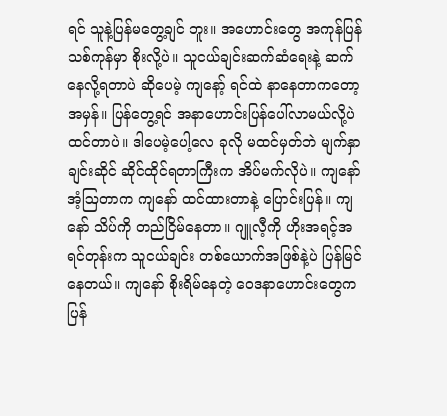ရင် သူနဲ့ပြန်မတွေ့ချင် ဘူး။ အဟောင်းတွေ အကုန်ပြန်သစ်ကုန်မှာ စိုးလို့ပဲ။ သူငယ်ချင်းဆက်ဆံရေးနဲ့ ဆက်နေလို့ရတာပဲ ဆိုပေမဲ့ ကျနော့် ရင်ထဲ နာနေတာကတော့ အမှန်။ ပြန်တွေ့ရင် အနာဟောင်းပြန်ပေါ်လာမယ်လို့ပဲ ထင်တာပဲ။ ဒါပေမဲ့ပေါ့လေ ခုလို မထင်မှတ်ဘဲ မျက်နှာချင်းဆိုင် ဆိုင်ထိုင်ရတာကြီးက အိပ်မက်လိုပဲ။ ကျနော် အံ့ဩတာက ကျနော် ထင်ထားတာနဲ့ ပြောင်းပြန်။ ကျနော် သိပ်ကို တည်ငြိမ်နေတာ။ ဂျူလီ့ကို ဟိုးအရင့်အရင်တုန်းက သူငယ်ချင်း တစ်ယောက်အဖြစ်နဲ့ပဲ ပြန်မြင်နေတယ်။ ကျနော် စိုးရိမ်နေတဲ့ ဝေဒနာဟောင်းတွေက ပြန်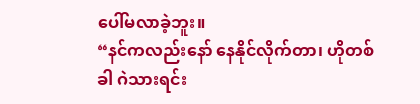ပေါ်မလာခဲ့ဘူး။
“နင်ကလည်းနော် နေနိုင်လိုက်တာ၊ ဟိုတစ်ခါ ဂဲသားရင်း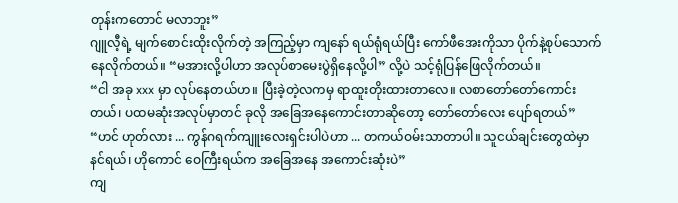တုန်းကတောင် မလာဘူး”
ဂျူလီ့ရဲ့ မျက်စောင်းထိုးလိုက်တဲ့ အကြည့်မှာ ကျနော် ရယ်ရုံရယ်ပြီး ကော်ဖီအေးကိုသာ ပိုက်နဲ့စုပ်သောက် နေလိုက်တယ်။ “မအားလို့ပါဟာ အလုပ်စာမေးပွဲရှိနေလို့ပါ” လို့ပဲ သင့်ရုံပြန်ဖြေလိုက်တယ်။
“ငါ အခု xxx မှာ လုပ်နေတယ်ဟ။ ပြီးခဲ့တဲ့လကမှ ရာထူးတိုးထားတာလေ။ လစာတော်တော်ကောင်းတယ်၊ ပထမဆုံးအလုပ်မှာတင် ခုလို အခြေအနေကောင်းတာဆိုတော့ တော်တော်လေး ပျော်ရတယ်”
“ဟင် ဟုတ်လား ... ကွန်ဂရက်ကျူးလေးရှင်းပါပဲဟာ ... တကယ်ဝမ်းသာတာပါ။ သူငယ်ချင်းတွေထဲမှာ နင်ရယ်၊ ဟိုကောင် ဝေကြီးရယ်က အခြေအနေ အကောင်းဆုံးပဲ”
ကျ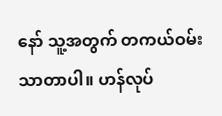နော် သူ့အတွက် တကယ်ဝမ်းသာတာပါ။ ဟန်လုပ်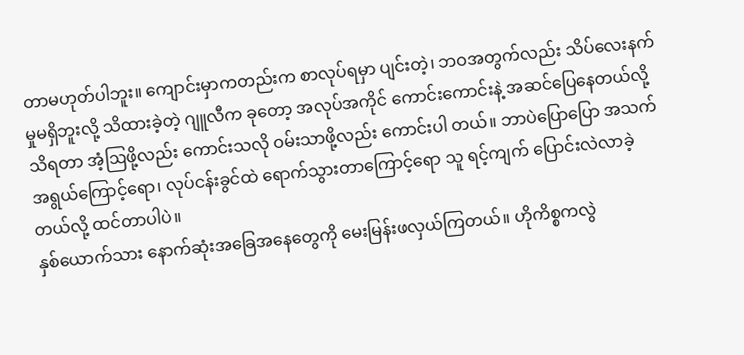တာမဟုတ်ပါဘူး။ ကျောင်းမှာကတည်းက စာလုပ်ရမှာ ပျင်းတဲ့၊ ဘဝအတွက်လည်း သိပ်လေးနက်မှုမရှိဘူးလို့ သိထားခဲ့တဲ့ ဂျူလီက ခုတော့ အလုပ်အကိုင် ကောင်းကောင်းနဲ့ အဆင်ပြေနေတယ်လို့ သိရတာ အံ့ဩဖို့လည်း ကောင်းသလို ဝမ်းသာဖို့လည်း ကောင်းပါ တယ်။ ဘာပဲပြောပြော အသက်အရွယ်ကြောင့်ရော၊ လုပ်ငန်းခွင်ထဲ ရောက်သွားတာကြောင့်ရော သူ ရင့်ကျက် ပြောင်းလဲလာခဲ့တယ်လို့ ထင်တာပါပဲ။
နှစ်ယောက်သား နောက်ဆုံးအခြေအနေတွေကို မေးမြန်းဖလှယ်ကြတယ်။ ဟိုကိစ္စကလွဲ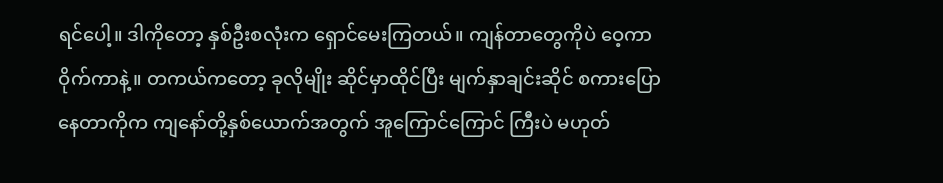ရင်ပေါ့။ ဒါကိုတော့ နှစ်ဦးစလုံးက ရှောင်မေးကြတယ်။ ကျန်တာတွေကိုပဲ ဝေ့ကာဝိုက်ကာနဲ့။ တကယ်ကတော့ ခုလိုမျိုး ဆိုင်မှာထိုင်ပြီး မျက်နှာချင်းဆိုင် စကားပြောနေတာကိုက ကျနော်တို့နှစ်ယောက်အတွက် အူကြောင်ကြောင် ကြီးပဲ မဟုတ်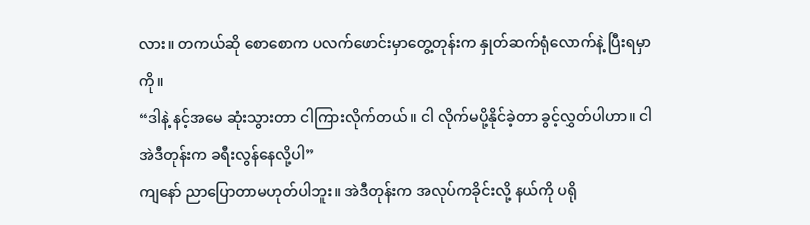လား။ တကယ်ဆို စောစောက ပလက်ဖောင်းမှာတွေ့တုန်းက နှုတ်ဆက်ရုံလောက်နဲ့ ပြီးရမှာကို။
“ဒါနဲ့ နင့်အမေ ဆုံးသွားတာ ငါကြားလိုက်တယ်။ ငါ လိုက်မပို့နိုင်ခဲ့တာ ခွင့်လွှတ်ပါဟာ။ ငါ အဲဒီတုန်းက ခရီးလွန်နေလို့ပါ”
ကျနော် ညာပြောတာမဟုတ်ပါဘူး။ အဲဒီတုန်းက အလုပ်ကခိုင်းလို့ နယ်ကို ပရို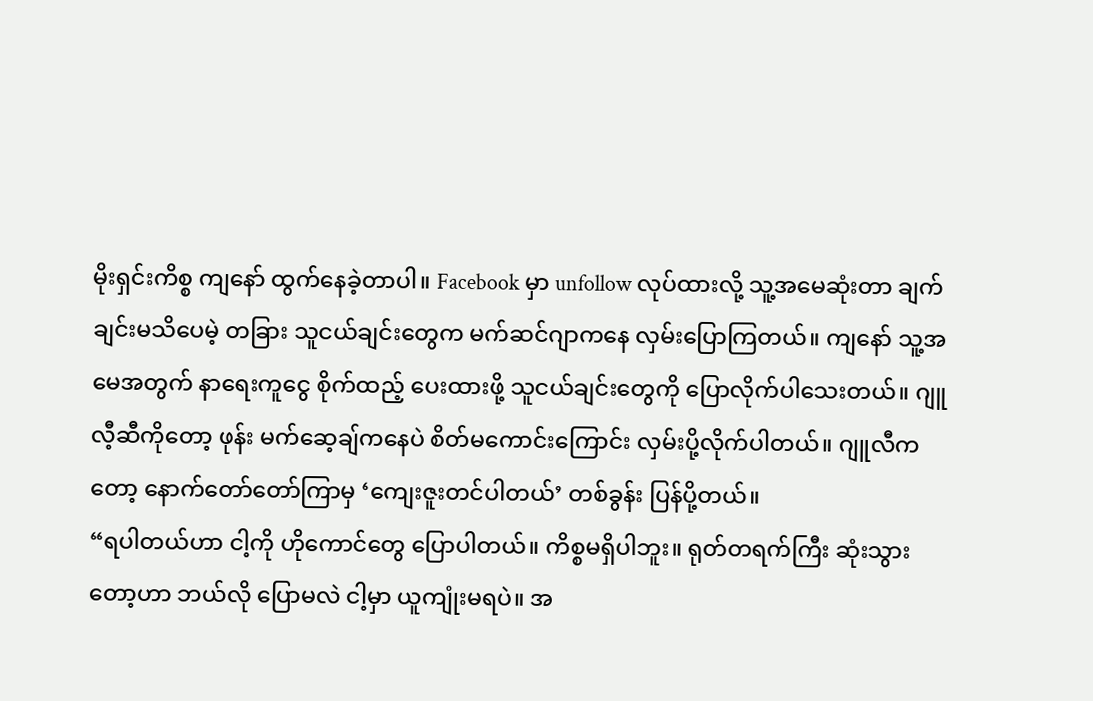မိုးရှင်းကိစ္စ ကျနော် ထွက်နေခဲ့တာပါ။ Facebook မှာ unfollow လုပ်ထားလို့ သူ့အမေဆုံးတာ ချက်ချင်းမသိပေမဲ့ တခြား သူငယ်ချင်းတွေက မက်ဆင်ဂျာကနေ လှမ်းပြောကြတယ်။ ကျနော် သူ့အမေအတွက် နာရေးကူငွေ စိုက်ထည့် ပေးထားဖို့ သူငယ်ချင်းတွေကို ပြောလိုက်ပါသေးတယ်။ ဂျူလီ့ဆီကိုတော့ ဖုန်း မက်ဆေ့ချ်ကနေပဲ စိတ်မကောင်းကြောင်း လှမ်းပို့လိုက်ပါတယ်။ ဂျူလီကတော့ နောက်တော်တော်ကြာမှ ‘ကျေးဇူးတင်ပါတယ်’ တစ်ခွန်း ပြန်ပို့တယ်။
“ရပါတယ်ဟာ ငါ့ကို ဟိုကောင်တွေ ပြောပါတယ်။ ကိစ္စမရှိပါဘူး။ ရုတ်တရက်ကြီး ဆုံးသွားတော့ဟာ ဘယ်လို ပြောမလဲ ငါ့မှာ ယူကျုံးမရပဲ။ အ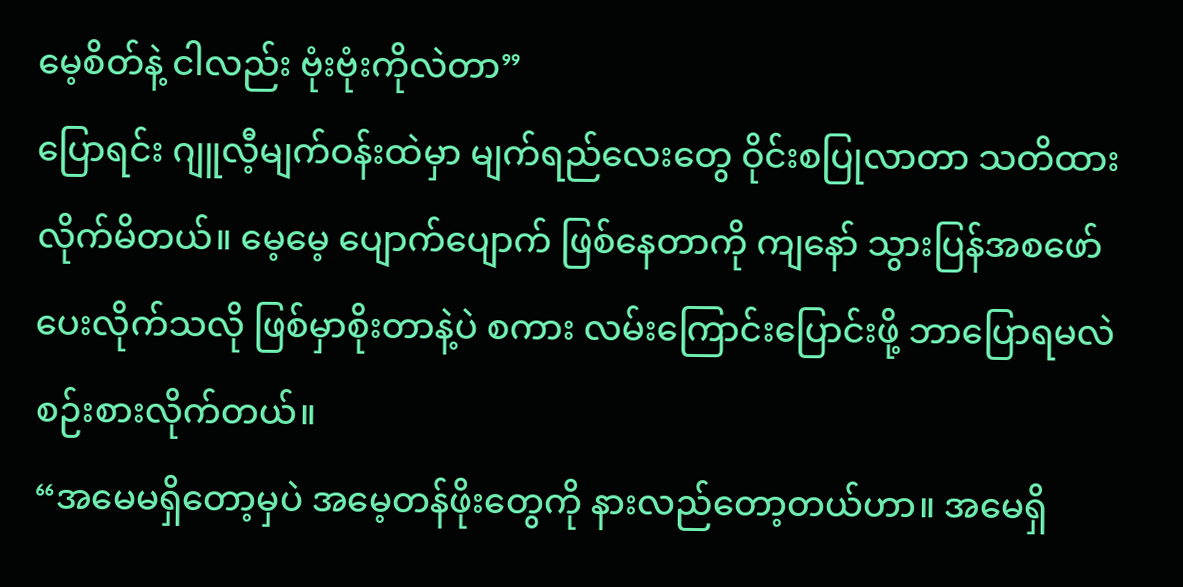မေ့စိတ်နဲ့ ငါလည်း ဗုံးဗုံးကိုလဲတာ”
ပြောရင်း ဂျူလီ့မျက်ဝန်းထဲမှာ မျက်ရည်လေးတွေ ဝိုင်းစပြုလာတာ သတိထားလိုက်မိတယ်။ မေ့မေ့ ပျောက်ပျောက် ဖြစ်နေတာကို ကျနော် သွားပြန်အစဖော်ပေးလိုက်သလို ဖြစ်မှာစိုးတာနဲ့ပဲ စကား လမ်းကြောင်းပြောင်းဖို့ ဘာပြောရမလဲ စဉ်းစားလိုက်တယ်။
“အမေမရှိတော့မှပဲ အမေ့တန်ဖိုးတွေကို နားလည်တော့တယ်ဟာ။ အမေရှိ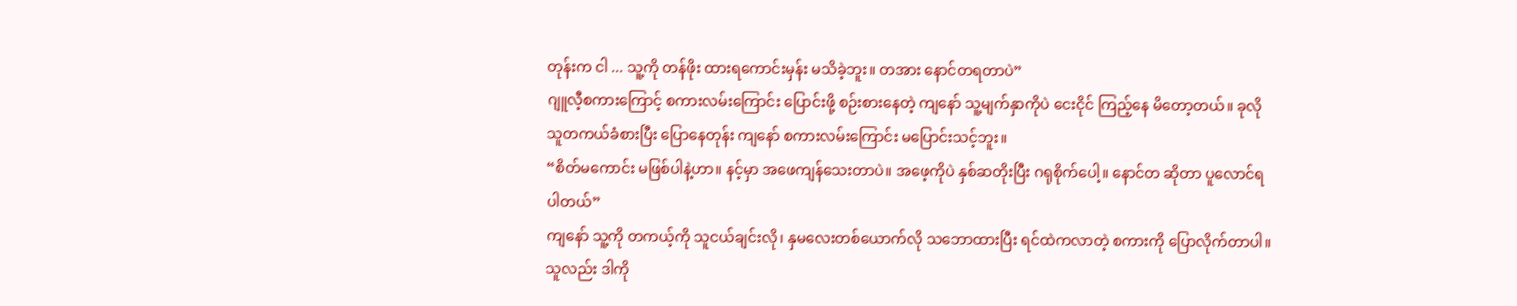တုန်းက ငါ ... သူ့ကို တန်ဖိုး ထားရကောင်းမှန်း မသိခဲ့ဘူး။ တအား နောင်တရတာပဲ”
ဂျူလီ့စကားကြောင့် စကားလမ်းကြောင်း ပြောင်းဖို့ စဉ်းစားနေတဲ့ ကျနော် သူ့မျက်နှာကိုပဲ ငေးငိုင် ကြည့်နေ မိတော့တယ်။ ခုလို သူတကယ်ခံစားပြီး ပြောနေတုန်း ကျနော် စကားလမ်းကြောင်း မပြောင်းသင့်ဘူး။
“စိတ်မကောင်း မဖြစ်ပါနဲ့ဟာ။ နင့်မှာ အဖေကျန်သေးတာပဲ။ အဖေ့ကိုပဲ နှစ်ဆတိုးပြီး ဂရုစိုက်ပေါ့။ နောင်တ ဆိုတာ ပူလောင်ရပါတယ်”
ကျနော် သူ့ကို တကယ့်ကို သူငယ်ချင်းလို၊ နှမလေးတစ်ယောက်လို သဘောထားပြီး ရင်ထဲကလာတဲ့ စကားကို ပြောလိုက်တာပါ။ သူလည်း ဒါကို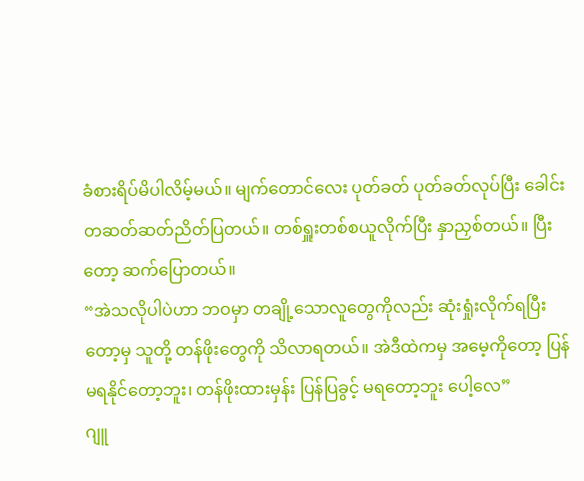ခံစားရိပ်မိပါလိမ့်မယ်။ မျက်တောင်လေး ပုတ်ခတ် ပုတ်ခတ်လုပ်ပြီး ခေါင်း တဆတ်ဆတ်ညိတ်ပြတယ်။ တစ်ရှူးတစ်စယူလိုက်ပြီး နှာညှစ်တယ်။ ပြီးတော့ ဆက်ပြောတယ်။
“အဲသလိုပါပဲဟာ ဘဝမှာ တချို့သောလူတွေကိုလည်း ဆုံးရှုံးလိုက်ရပြီးတော့မှ သူတို့ တန်ဖိုးတွေကို သိလာရတယ်။ အဲဒီထဲကမှ အမေ့ကိုတော့ ပြန်မရနိုင်တော့ဘူး၊ တန်ဖိုးထားမှန်း ပြန်ပြခွင့် မရတော့ဘူး ပေါ့လေ”
ဂျူ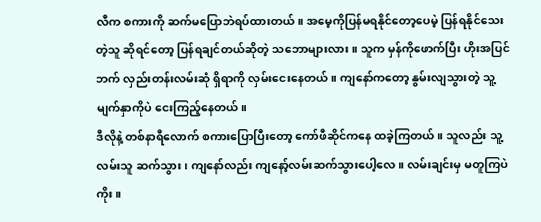လီက စကားကို ဆက်မပြောဘဲရပ်ထားတယ်။ အမေ့ကိုပြန်မရနိုင်တော့ပေမဲ့ ပြန်ရနိုင်သေးတဲ့သူ ဆိုရင်တော့ ပြန်ရချင်တယ်ဆိုတဲ့ သဘောများလား။ သူက မှန်ကိုဖောက်ပြီး ဟိုးအပြင်ဘက် လှည်းတန်းလမ်းဆုံ ရှိရာကို လှမ်းငေးနေတယ်။ ကျနော်ကတော့ နွမ်းလျသွားတဲ့ သူ့မျက်နှာကိုပဲ ငေးကြည့်နေတယ်။
ဒီလိုနဲ့ တစ်နာရီလောက် စကားပြောပြီးတော့ ကော်ဖီဆိုင်ကနေ ထခဲ့ကြတယ်။ သူလည်း သူ့လမ်းသူ ဆက်သွား၊ ကျနော်လည်း ကျနော့်လမ်းဆက်သွားပေါ့လေ။ လမ်းချင်းမှ မတူကြပဲကိုး။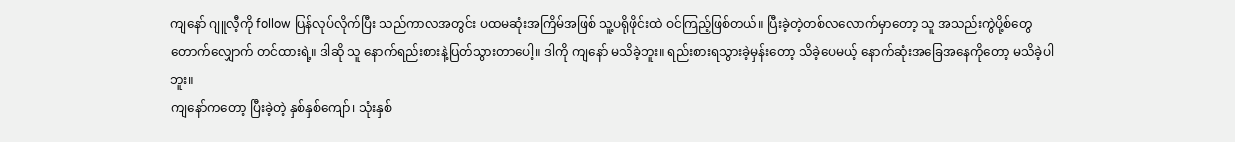ကျနော် ဂျူလီ့ကို follow ပြန်လုပ်လိုက်ပြီး သည်ကာလအတွင်း ပထမဆုံးအကြိမ်အဖြစ် သူ့ပရိုဖိုင်းထဲ ဝင်ကြည့်ဖြစ်တယ်။ ပြီးခဲ့တဲ့တစ်လလောက်မှာတော့ သူ အသည်းကွဲပို့စ်တွေ တောက်လျှောက် တင်ထားရဲ့။ ဒါဆို သူ နောက်ရည်းစားနဲ့ပြတ်သွားတာပေါ့။ ဒါကို ကျနော် မသိခဲ့ဘူး။ ရည်းစားရသွားခဲ့မှန်းတော့ သိခဲ့ပေမယ့် နောက်ဆုံးအခြေအနေကိုတော့ မသိခဲ့ပါဘူး။
ကျနော်ကတော့ ပြီးခဲ့တဲ့ နှစ်နှစ်ကျော်၊ သုံးနှစ်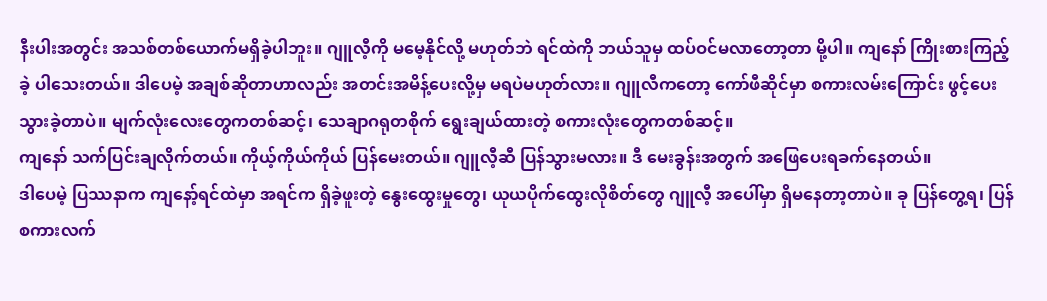နီးပါးအတွင်း အသစ်တစ်ယောက်မရှိခဲ့ပါဘူး။ ဂျူလီ့ကို မမေ့နိုင်လို့ မဟုတ်ဘဲ ရင်ထဲကို ဘယ်သူမှ ထပ်ဝင်မလာတော့တာ မို့ပါ။ ကျနော် ကြိုးစားကြည့်ခဲ့ ပါသေးတယ်။ ဒါပေမဲ့ အချစ်ဆိုတာဟာလည်း အတင်းအမိန့်ပေးလို့မှ မရပဲမဟုတ်လား။ ဂျူလီကတော့ ကော်ဖီဆိုင်မှာ စကားလမ်းကြောင်း ဖွင့်ပေးသွားခဲ့တာပဲ။ မျက်လုံးလေးတွေကတစ်ဆင့်၊ သေချာဂရုတစိုက် ရွေးချယ်ထားတဲ့ စကားလုံးတွေကတစ်ဆင့်။
ကျနော် သက်ပြင်းချလိုက်တယ်။ ကိုယ့်ကိုယ်ကိုယ် ပြန်မေးတယ်။ ဂျူလီ့ဆီ ပြန်သွားမလား။ ဒီ မေးခွန်းအတွက် အဖြေပေးရခက်နေတယ်။
ဒါပေမဲ့ ပြဿနာက ကျနော့်ရင်ထဲမှာ အရင်က ရှိခဲ့ဖူးတဲ့ နွေးထွေးမှုတွေ၊ ယုယပိုက်ထွေးလိုစိတ်တွေ ဂျူလီ့ အပေါ်မှာ ရှိမနေတာ့တာပဲ။ ခု ပြန်တွေ့ရ၊ ပြန်စကားလက်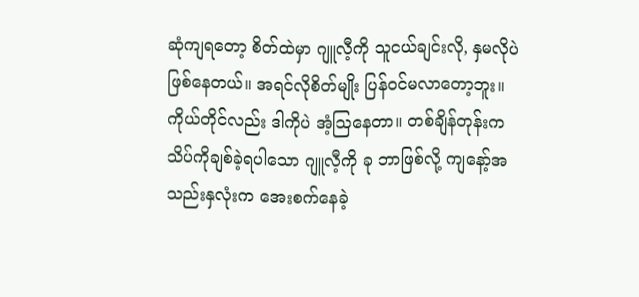ဆုံကျရတော့ စိတ်ထဲမှာ ဂျူလီ့ကို သူငယ်ချင်းလို, နှမလိုပဲ ဖြစ်နေတယ်။ အရင်လိုစိတ်မျိုး ပြန်ဝင်မလာတော့ဘူး။ ကိုယ်တိုင်လည်း ဒါကိုပဲ အံ့ဩနေတာ။ တစ်ချိန်တုန်းက သိပ်ကိုချစ်ခဲ့ရပါသော ဂျူလီ့ကို ခု ဘာဖြစ်လို့ ကျနော့်အသည်းနှလုံးက အေးစက်နေခဲ့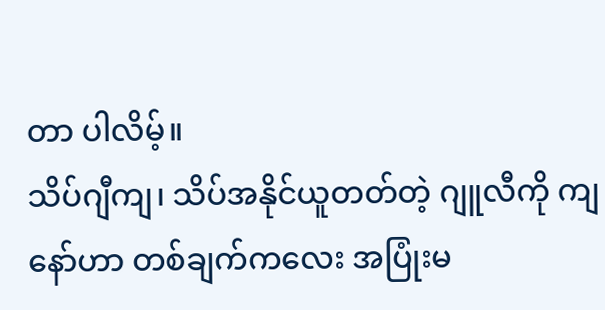တာ ပါလိမ့်။
သိပ်ဂျီကျ၊ သိပ်အနိုင်ယူတတ်တဲ့ ဂျူလီကို ကျနော်ဟာ တစ်ချက်ကလေး အပြုံးမ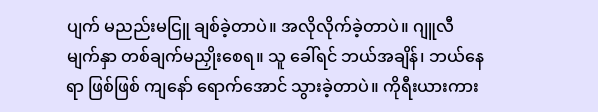ပျက် မညည်းမငြူ ချစ်ခဲ့တာပဲ။ အလိုလိုက်ခဲ့တာပဲ။ ဂျူလီမျက်နှာ တစ်ချက်မညှိုးစေရ။ သူ ခေါ်ရင် ဘယ်အချိန်၊ ဘယ်နေရာ ဖြစ်ဖြစ် ကျနော် ရောက်အောင် သွားခဲ့တာပဲ။ ကိုရီးယားကား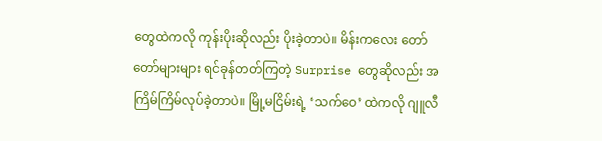တွေထဲကလို ကုန်းပိုးဆိုလည်း ပိုးခဲ့တာပဲ။ မိန်းကလေး တော်တော်များများ ရင်ခုန်တတ်ကြတဲ့ Surprise တွေဆိုလည်း အကြိမ်ကြိမ်လုပ်ခဲ့တာပဲ။ မြို့မငြိမ်းရဲ့ ‘သက်ဝေ’ ထဲကလို ဂျူလီ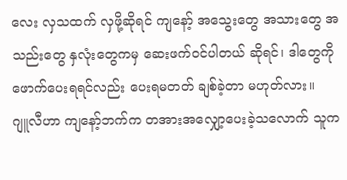လေး လှသထက် လှဖို့ဆိုရင် ကျနော့် အသွေးတွေ အသားတွေ အသည်းတွေ နှလုံးတွေကမှ ဆေးဖက်ဝင်ပါတယ် ဆိုရင်၊ ဒါတွေကို ဖောက်ပေးရရင်လည်း ပေးရမတတ် ချစ်ခဲ့တာ မဟုတ်လား။
ဂျူလီဟာ ကျနော့်ဘက်က တအားအလျှော့ပေးခဲ့သလောက် သူက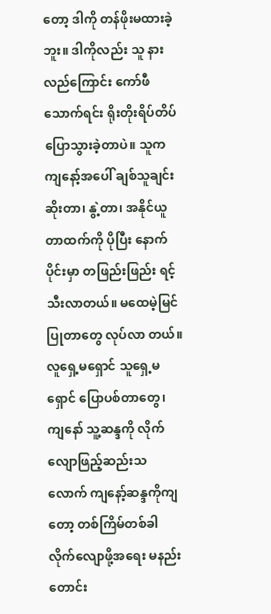တော့ ဒါကို တန်ဖိုးမထားခဲ့ဘူး။ ဒါကိုလည်း သူ နားလည်ကြောင်း ကော်ဖီသောက်ရင်း ရိုးတိုးရိပ်တိပ် ပြောသွားခဲ့တာပဲ။ သူက ကျနော့်အပေါ် ချစ်သူချင်း ဆိုးတာ၊ နွဲ့တာ၊ အနိုင်ယူတာထက်ကို ပိုပြီး နောက်ပိုင်းမှာ တဖြည်းဖြည်း ရင့်သီးလာတယ်။ မထေမဲ့မြင်ပြုတာတွေ လုပ်လာ တယ်။ လူရှေ့မရှောင် သူရှေ့မရှောင် ပြောပစ်တာတွေ၊ ကျနော် သူ့ဆန္ဒကို လိုက်လျောဖြည့်ဆည်းသလောက် ကျနော့်ဆန္ဒကိုကျတော့ တစ်ကြိမ်တစ်ခါ လိုက်လျောဖို့အရေး မနည်းတောင်း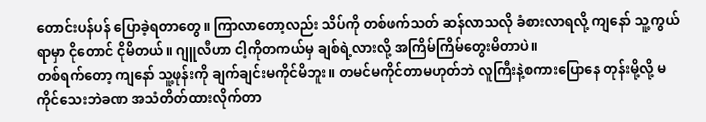တောင်းပန်ပန် ပြောခဲ့ရတာတွေ။ ကြာလာတော့လည်း သိပ်ကို တစ်ဖက်သတ် ဆန်လာသလို ခံစားလာရလို့ ကျနော် သူ့ကွယ်ရာမှာ ငိုတောင် ငိုမိတယ်။ ဂျူလီဟာ ငါ့ကိုတကယ်မှ ချစ်ရဲ့လားလို့ အကြိမ်ကြိမ်တွေးမိတာပဲ။
တစ်ရက်တော့ ကျနော် သူ့ဖုန်းကို ချက်ချင်းမကိုင်မိဘူး။ တမင်မကိုင်တာမဟုတ်ဘဲ လူကြီးနဲ့စကားပြောနေ တုန်းမို့လို့ မကိုင်သေးဘဲခဏ အသံတိတ်ထားလိုက်တာ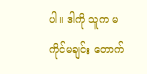ပါ။ ဒါကို သူက မကိုင်မချင်း တောက်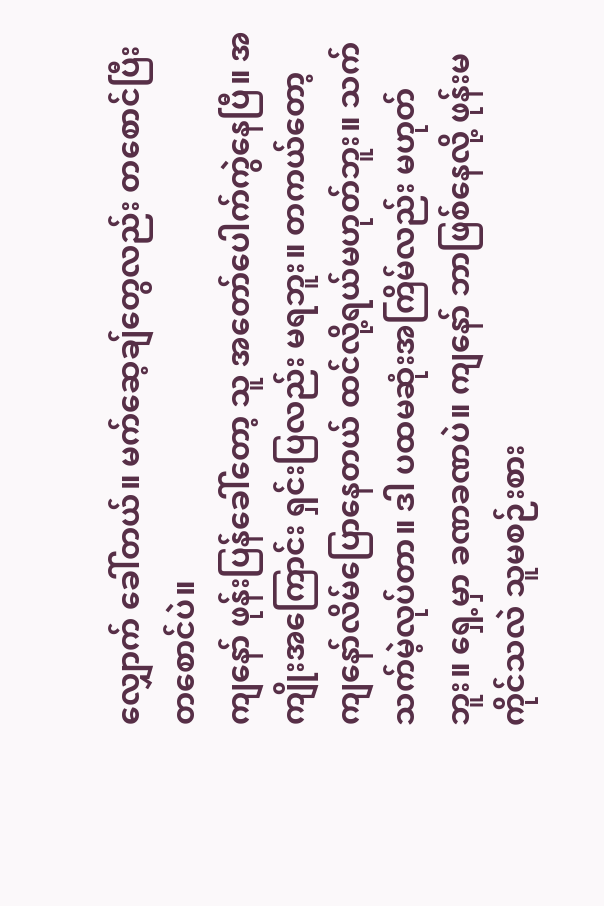လျှောက် ခေါ်တယ်။ မက်ဆေ့ချ်တွေလည်း တစောင်ပြီးတစောင်ပဲ။
ကျနော် ဖုန်းပြန်ခေါ်တော့ သူ အတော်ပေါက်ကွဲနေပြီ။ အကျိုးအကြောင်း ရှင်းပြလည်း မရဘူး။ တကယ်တော့ ကျနော်လိမ်ပြောနေတယ် ထင်လို့ရယ်မဟုတ်ဘူး။ သက်သက်မဲ့လုပ်တာ။ ဒါ ပထမဆုံးအကြိမ်လည်း မဟုတ်ဘူး။ ရှေ့မှာ ခဏခဏပဲ။ ကျနော် ဘာဖြစ်နေလို့ ဖုန်းမကိုင်သလဲ သူမစဉ်းစား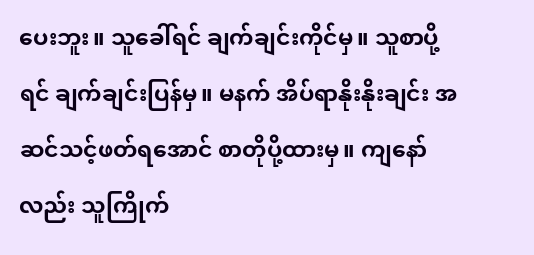ပေးဘူး။ သူခေါ်ရင် ချက်ချင်းကိုင်မှ။ သူစာပို့ရင် ချက်ချင်းပြန်မှ။ မနက် အိပ်ရာနိုးနိုးချင်း အဆင်သင့်ဖတ်ရအောင် စာတိုပို့ထားမှ။ ကျနော်လည်း သူကြိုက်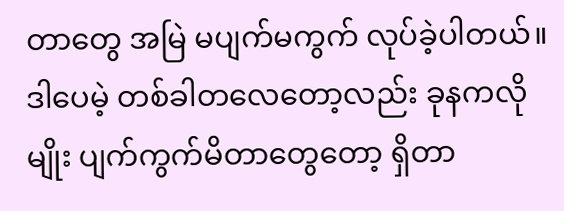တာတွေ အမြဲ မပျက်မကွက် လုပ်ခဲ့ပါတယ်။ ဒါပေမဲ့ တစ်ခါတလေတော့လည်း ခုနကလိုမျိုး ပျက်ကွက်မိတာတွေတော့ ရှိတာ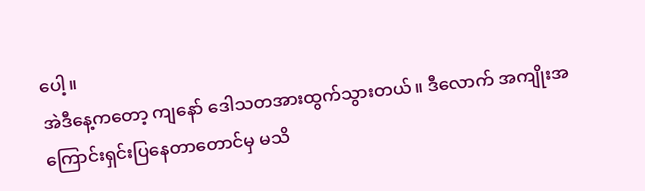ပေါ့။
အဲဒီနေ့ကတော့ ကျနော် ဒေါသတအားထွက်သွားတယ်။ ဒီလောက် အကျိုးအကြောင်းရှင်းပြနေတာတောင်မှ မသိ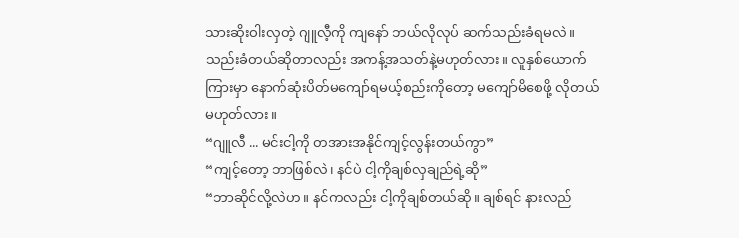သားဆိုးဝါးလှတဲ့ ဂျူလီ့ကို ကျနော် ဘယ်လိုလုပ် ဆက်သည်းခံရမလဲ။ သည်းခံတယ်ဆိုတာလည်း အကန့်အသတ်နဲ့မဟုတ်လား။ လူနှစ်ယောက်ကြားမှာ နောက်ဆုံးပိတ်မကျော်ရမယ့်စည်းကိုတော့ မကျော်မိစေဖို့ လိုတယ် မဟုတ်လား။
“ဂျူလီ ... မင်းငါ့ကို တအားအနိုင်ကျင့်လွန်းတယ်ကွာ”
“ကျင့်တော့ ဘာဖြစ်လဲ၊ နင်ပဲ ငါ့ကိုချစ်လှချည်ရဲ့ဆို”
“ဘာဆိုင်လို့လဲဟ။ နင်ကလည်း ငါ့ကိုချစ်တယ်ဆို။ ချစ်ရင် နားလည်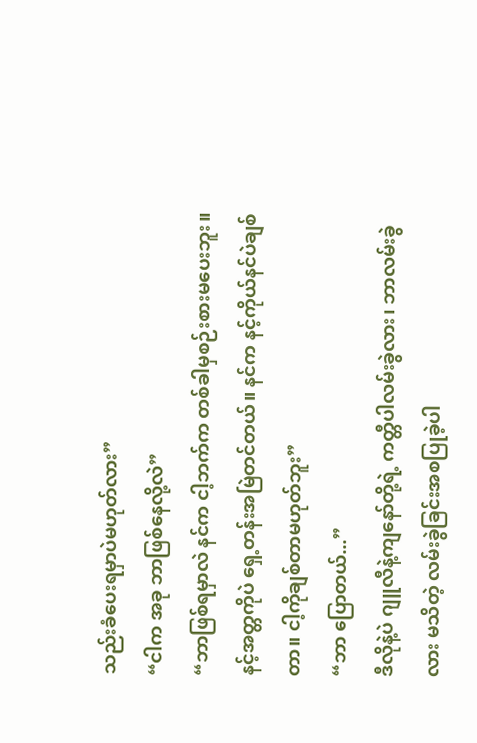သည်းခံပေးရမှာပဲမဟုတ်လား”
“ငါက အခု ဘာဖြစ်နေလို့လဲ”
“ဘာဖြစ်ရမှာလဲ နင်က ငါ့ဘက်က တစ်ခါမှစဉ်းစားမပေးဘူး။ နင့်အတ္တကိုပဲ ရှေ့တန်းအမြဲတင်တယ်။ နင်က နင့်ကိုယ်နင်ပဲချစ်တာ။ ငါ့ကိုချစ်တာမဟုတ်ဘူး”
“ဘာ ပြောတယ်...”
ဒီလိုနဲ့ပဲ ဂျူလီနဲ့ကျနော်တို့ရဲ့ ကတ္တီပါလမ်းခွဲလား၊ ဘာလမ်းခွဲလား မသိတဲ့ လမ်းခွဲခြင်းအစပြုခဲ့ပါ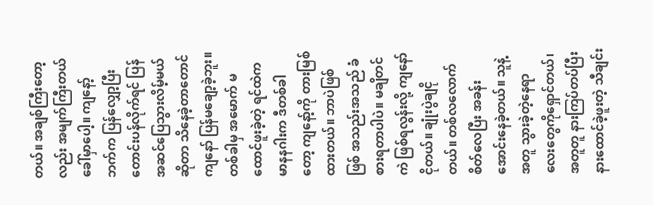တယ်။ အချစ်ကြီးတော့လည်း အမျက်ကြီးတယ် ခေါ်မှာပေါ့။ ကျနော့်ဘက်က ပြန်လျှော့ပြီး တောင်းပန်လိုက်ရင် ပြန်အဆင်ပြေသွားလိမ့်မယ် ဆိုတာ သိနေခဲ့တာတောင် ကျနော် ပြန်မချော့ခဲ့ဘူး။ တစ်ခါမှ အမောက် မထောင်ဖူးခဲ့တဲ့ ရင်ထဲက မာနနဂါးက ဒီတစ်ခါတော့ ကျနော့်ကို တားမြစ်ထားတယ်။ ဘာပဲဖြစ်ဖြစ် အသည်းအသည် ခံစားရတာပါပဲ။ မချိတင်ကဲ ဖြစ်ရလွန်းလို့ ကျနော် ငိုတယ်။ ချုံးပွဲချငိုတယ်။ တစ်လလောက် စိတ်လေပြီး အခန်းအောင်းနေခဲ့တယ်။ သူနဲ့ အတူ သွားခဲ့တဲ့နေရာလေးတွေကိုရှောင်တယ်၊ အတူတူ နားကြပ်တပ်ပြီး နားထောင်ခဲ့ဖူးတဲ့ သီချင်း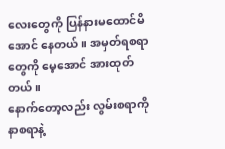လေးတွေကို ပြန်နားမထောင်မိ အောင် နေတယ်။ အမှတ်ရစရာတွေကို မေ့အောင် အားထုတ်တယ်။
နောက်တော့လည်း လွမ်းစရာကို နာစရာနဲ့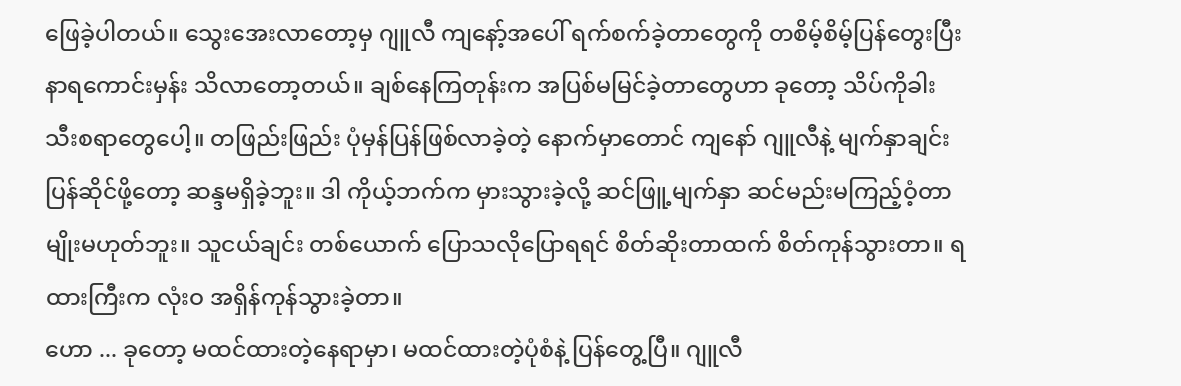ဖြေခဲ့ပါတယ်။ သွေးအေးလာတော့မှ ဂျူလီ ကျနော့်အပေါ် ရက်စက်ခဲ့တာတွေကို တစိမ့်စိမ့်ပြန်တွေးပြီး နာရကောင်းမှန်း သိလာတော့တယ်။ ချစ်နေကြတုန်းက အပြစ်မမြင်ခဲ့တာတွေဟာ ခုတော့ သိပ်ကိုခါးသီးစရာတွေပေါ့။ တဖြည်းဖြည်း ပုံမှန်ပြန်ဖြစ်လာခဲ့တဲ့ နောက်မှာတောင် ကျနော် ဂျူလီနဲ့ မျက်နှာချင်းပြန်ဆိုင်ဖို့တော့ ဆန္ဒမရှိခဲ့ဘူး။ ဒါ ကိုယ့်ဘက်က မှားသွားခဲ့လို့ ဆင်ဖြူ့မျက်နှာ ဆင်မည်းမကြည့်ဝံ့တာမျိုးမဟုတ်ဘူး။ သူငယ်ချင်း တစ်ယောက် ပြောသလိုပြောရရင် စိတ်ဆိုးတာထက် စိတ်ကုန်သွားတာ။ ရထားကြီးက လုံးဝ အရှိန်ကုန်သွားခဲ့တာ။
ဟော ... ခုတော့ မထင်ထားတဲ့နေရာမှာ၊ မထင်ထားတဲ့ပုံစံနဲ့ ပြန်တွေ့ပြီ။ ဂျူလီ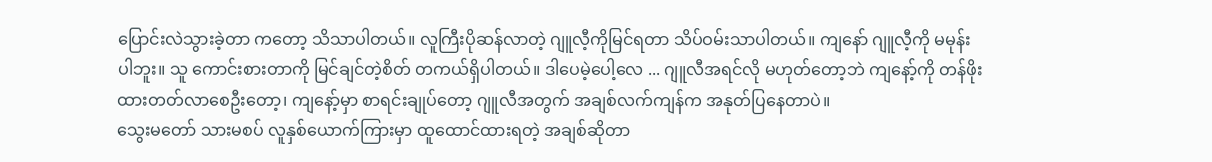ပြောင်းလဲသွားခဲ့တာ ကတော့ သိသာပါတယ်။ လူကြီးပိုဆန်လာတဲ့ ဂျူလီ့ကိုမြင်ရတာ သိပ်ဝမ်းသာပါတယ်။ ကျနော် ဂျူလီ့ကို မမုန်းပါဘူး။ သူ ကောင်းစားတာကို မြင်ချင်တဲ့စိတ် တကယ်ရှိပါတယ်။ ဒါပေမဲ့ပေါ့လေ ... ဂျူလီအရင်လို မဟုတ်တော့ဘဲ ကျနော့်ကို တန်ဖိုးထားတတ်လာစေဦးတော့၊ ကျနော့်မှာ စာရင်းချုပ်တော့ ဂျူလီအတွက် အချစ်လက်ကျန်က အနုတ်ပြနေတာပဲ။
သွေးမတော် သားမစပ် လူနှစ်ယောက်ကြားမှာ ထူထောင်ထားရတဲ့ အချစ်ဆိုတာ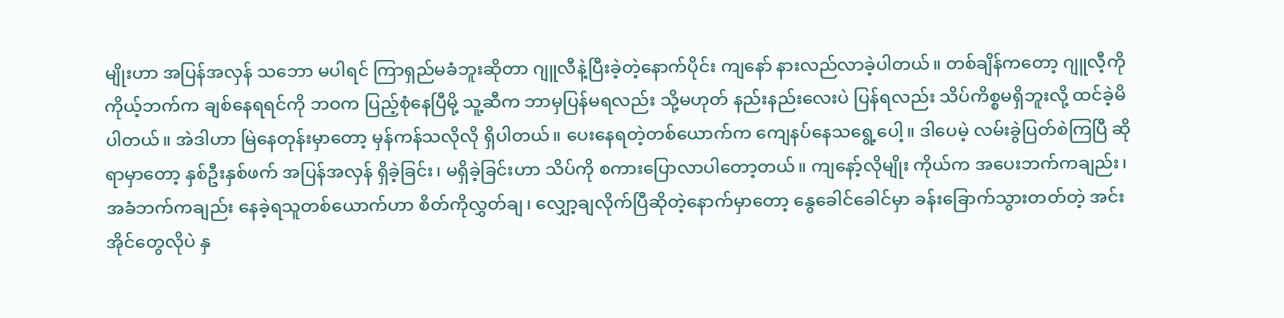မျိုးဟာ အပြန်အလှန် သဘော မပါရင် ကြာရှည်မခံဘူးဆိုတာ ဂျူလီနဲ့ပြီးခဲ့တဲ့နောက်ပိုင်း ကျနော် နားလည်လာခဲ့ပါတယ်။ တစ်ချိန်ကတော့ ဂျူလီ့ကို ကိုယ့်ဘက်က ချစ်နေရရင်ကို ဘဝက ပြည့်စုံနေပြီမို့ သူ့ဆီက ဘာမှပြန်မရလည်း သို့မဟုတ် နည်းနည်းလေးပဲ ပြန်ရလည်း သိပ်ကိစ္စမရှိဘူးလို့ ထင်ခဲ့မိပါတယ်။ အဲဒါဟာ မြဲနေတုန်းမှာတော့ မှန်ကန်သလိုလို ရှိပါတယ်။ ပေးနေရတဲ့တစ်ယောက်က ကျေနပ်နေသရွေ့ပေါ့။ ဒါပေမဲ့ လမ်းခွဲပြတ်စဲကြပြီ ဆိုရာမှာတော့ နှစ်ဦးနှစ်ဖက် အပြန်အလှန် ရှိခဲ့ခြင်း၊ မရှိခဲ့ခြင်းဟာ သိပ်ကို စကားပြောလာပါတော့တယ်။ ကျနော့်လိုမျိုး ကိုယ်က အပေးဘက်ကချည်း၊ အခံဘက်ကချည်း နေခဲ့ရသူတစ်ယောက်ဟာ စိတ်ကိုလွှတ်ချ၊ လျှော့ချလိုက်ပြီဆိုတဲ့နောက်မှာတော့ နွေခေါင်ခေါင်မှာ ခန်းခြောက်သွားတတ်တဲ့ အင်းအိုင်တွေလိုပဲ နှ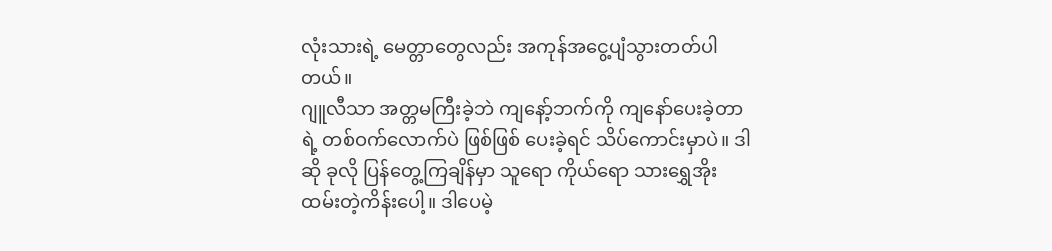လုံးသားရဲ့ မေတ္တာတွေလည်း အကုန်အငွေ့ပျံသွားတတ်ပါတယ်။
ဂျူလီသာ အတ္တမကြီးခဲ့ဘဲ ကျနော့်ဘက်ကို ကျနော်ပေးခဲ့တာရဲ့ တစ်ဝက်လောက်ပဲ ဖြစ်ဖြစ် ပေးခဲ့ရင် သိပ်ကောင်းမှာပဲ။ ဒါဆို ခုလို ပြန်တွေ့ကြချိန်မှာ သူရော ကိုယ်ရော သားရွှေအိုးထမ်းတဲ့ကိန်းပေါ့။ ဒါပေမဲ့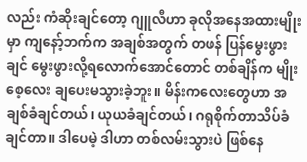လည်း ကံဆိုးချင်တော့ ဂျူလီဟာ ခုလိုအနေအထားမျိုးမှာ ကျနော့်ဘက်က အချစ်အတွက် တဖန် ပြန်မွေးဖွားချင် မွေးဖွားလို့ရလောက်အောင်တောင် တစ်ချိန်က မျိုးစေ့လေး ချပေးမသွားခဲ့ဘူး။ မိန်းကလေးတွေဟာ အချစ်ခံချင်တယ်၊ ယုယခံချင်တယ်၊ ဂရုစိုက်တာသိပ်ခံချင်တာ။ ဒါပေမဲ့ ဒါဟာ တစ်လမ်းသွားပဲ ဖြစ်နေ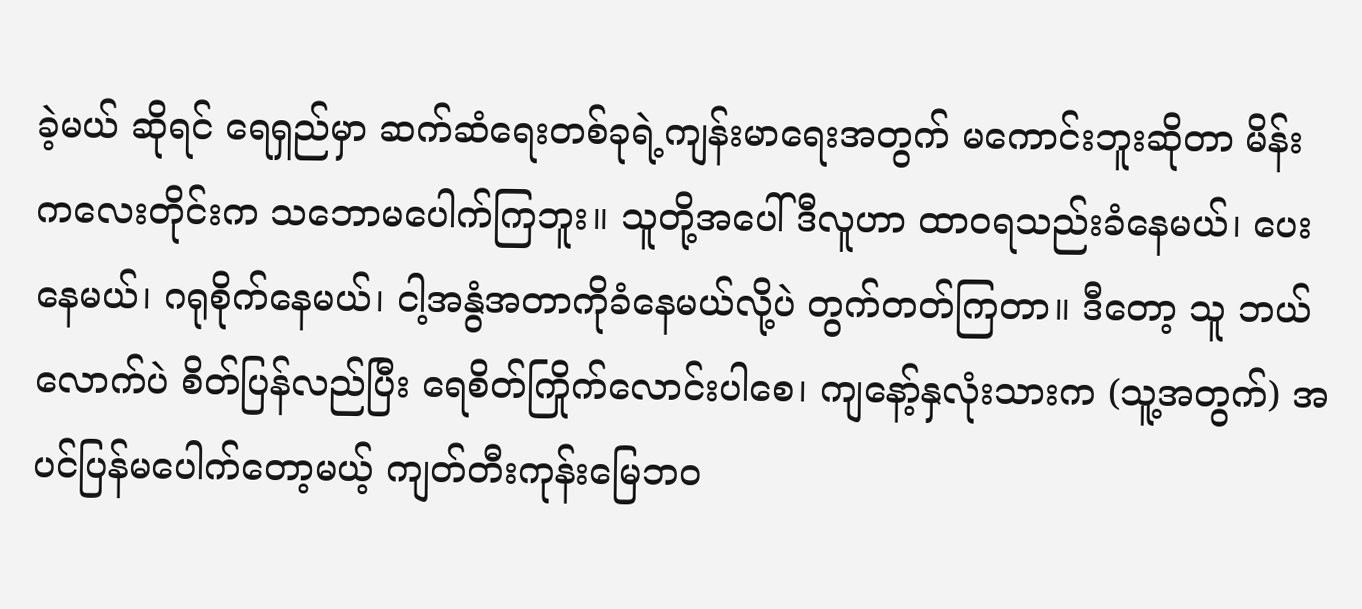ခဲ့မယ် ဆိုရင် ရေရှည်မှာ ဆက်ဆံရေးတစ်ခုရဲ့ကျန်းမာရေးအတွက် မကောင်းဘူးဆိုတာ မိန်းကလေးတိုင်းက သဘောမပေါက်ကြဘူး။ သူတို့အပေါ် ဒီလူဟာ ထာဝရသည်းခံနေမယ်၊ ပေးနေမယ်၊ ဂရုစိုက်နေမယ်၊ ငါ့အနွံအတာကိုခံနေမယ်လို့ပဲ တွက်တတ်ကြတာ။ ဒီတော့ သူ ဘယ်လောက်ပဲ စိတ်ပြန်လည်ပြီး ရေစိတ်ကြိုက်လောင်းပါစေ၊ ကျနော့်နှလုံးသားက (သူ့အတွက်) အပင်ပြန်မပေါက်တော့မယ့် ကျတ်တီးကုန်းမြေဘဝ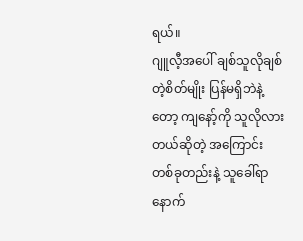ရယ်။
ဂျူလီ့အပေါ် ချစ်သူလိုချစ်တဲ့စိတ်မျိုး ပြန်မရှိဘဲနဲ့တော့ ကျနော့်ကို သူလိုလားတယ်ဆိုတဲ့ အကြောင်း တစ်ခုတည်းနဲ့ သူခေါ်ရာနောက်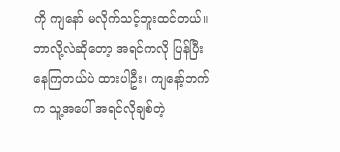ကို ကျနော် မလိုက်သင့်ဘူးထင်တယ်။ ဘာလို့လဲဆိုတော့ အရင်ကလို ပြန်ပြီး နေကြတယ်ပဲ ထားပါဦး၊ ကျနော့်ဘက်က သူ့အပေါ် အရင်လိုချစ်တဲ့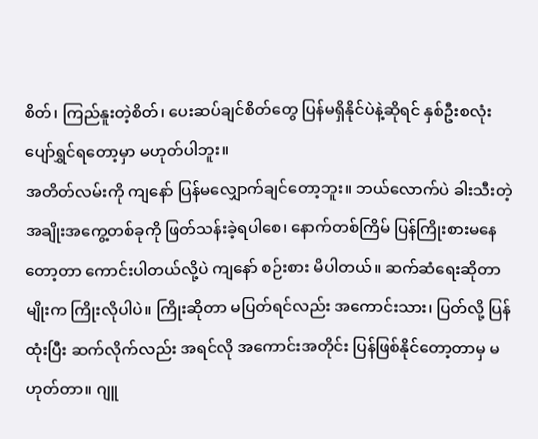စိတ်၊ ကြည်နူးတဲ့စိတ်၊ ပေးဆပ်ချင်စိတ်တွေ ပြန်မရှိနိုင်ပဲနဲ့ဆိုရင် နှစ်ဦးစလုံး ပျော်ရွှင်ရတော့မှာ မဟုတ်ပါဘူး။
အတိတ်လမ်းကို ကျနော် ပြန်မလျှောက်ချင်တော့ဘူး။ ဘယ်လောက်ပဲ ခါးသီးတဲ့အချိုးအကွေ့တစ်ခုကို ဖြတ်သန်းခဲ့ရပါစေ၊ နောက်တစ်ကြိမ် ပြန်ကြိုးစားမနေတော့တာ ကောင်းပါတယ်လို့ပဲ ကျနော် စဉ်းစား မိပါတယ်။ ဆက်ဆံရေးဆိုတာမျိုးက ကြိုးလိုပါပဲ။ ကြိုးဆိုတာ မပြတ်ရင်လည်း အကောင်းသား၊ ပြတ်လို့ ပြန်ထုံးပြီး ဆက်လိုက်လည်း အရင်လို အကောင်းအတိုင်း ပြန်ဖြစ်နိုင်တော့တာမှ မဟုတ်တာ။ ဂျူ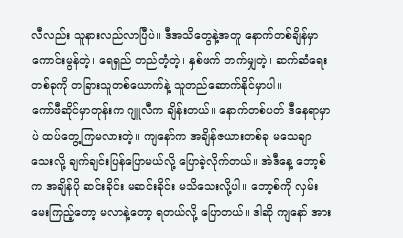လီလည်း သူနားလည်လာပြီပဲ။ ဒီအသိတွေနဲ့အတူ နောက်တစ်ချိန်မှာ ကောင်းမွန်တဲ့၊ ရေရှည် တည်တံ့တဲ့၊ နှစ်ဖက် ဘက်မျှတဲ့၊ ဆက်ဆံရေးတစ်ခုကို တခြားသူတစ်ယောက်နဲ့ သူတည်ဆောက်နိုင်မှာပါ။
ကော်ဖီဆိုင်မှာတုန်းက ဂျူလီက ချိန်းတယ်။ နောက်တစ်ပတ် ဒီနေရာမှာပဲ ထပ်တွေ့ကြမလားတဲ့။ ကျနော်က အချိန်ဇယားတစ်ခု မသေချာသေးလို့ ချက်ချင်းပြန်ပြောမယ်လို့ ပြောခဲ့လိုက်တယ်။ အဲဒီနေ့ ဘော့စ်က အချိန်ပို ဆင်းခိုင်း မဆင်းခိုင်း မသိသေးလို့ပါ။ ဘော့စ်ကို လှမ်းမေးကြည့်တော့ မလာနဲ့တော့ ရတယ်လို့ ပြောတယ်။ ဒါဆို ကျနော် အား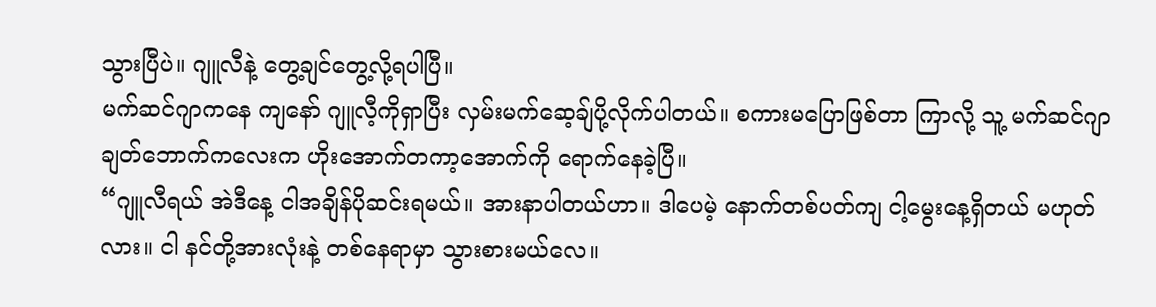သွားပြီပဲ။ ဂျူလီနဲ့ တွေ့ချင်တွေ့လို့ရပါပြီ။
မက်ဆင်ဂျာကနေ ကျနော် ဂျူလီ့ကိုရှာပြီး လှမ်းမက်ဆေ့ချ်ပို့လိုက်ပါတယ်။ စကားမပြောဖြစ်တာ ကြာလို့ သူ့ မက်ဆင်ဂျာ ချတ်ဘောက်ကလေးက ဟိုးအောက်တကာ့အောက်ကို ရောက်နေခဲ့ပြီ။
“ဂျူလီရယ် အဲဒီနေ့ ငါအချိန်ပိုဆင်းရမယ်။ အားနာပါတယ်ဟာ။ ဒါပေမဲ့ နောက်တစ်ပတ်ကျ ငါ့မွေးနေ့ရှိတယ် မဟုတ်လား။ ငါ နင်တို့အားလုံးနဲ့ တစ်နေရာမှာ သွားစားမယ်လေ။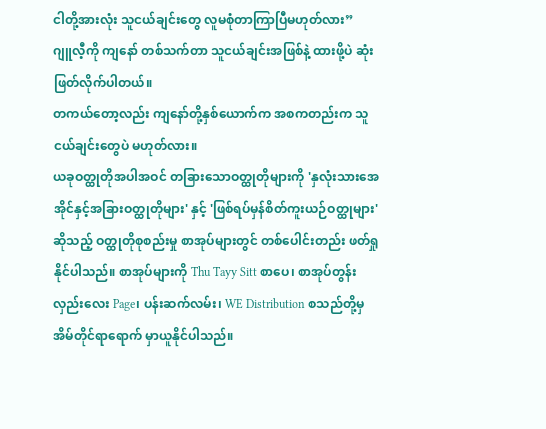ငါတို့အားလုံး သူငယ်ချင်းတွေ လူမစုံတာကြာပြီမဟုတ်လား”
ဂျူလီ့ကို ကျနော် တစ်သက်တာ သူငယ်ချင်းအဖြစ်နဲ့ ထားဖို့ပဲ ဆုံးဖြတ်လိုက်ပါတယ်။
တကယ်တော့လည်း ကျနော်တို့နှစ်ယောက်က အစကတည်းက သူငယ်ချင်းတွေပဲ မဟုတ်လား။
ယခုဝတ္ထုတိုအပါအဝင် တခြားသောဝတ္ထုတိုများကို 'နှလုံးသားအေအိုင်နှင့်အခြားဝတ္ထုတိုများ' နှင့် 'ဖြစ်ရပ်မှန်စိတ်ကူးယဉ်ဝတ္ထုများ' ဆိုသည့် ဝတ္ထုတိုစုစည်းမှု စာအုပ်များတွင် တစ်ပေါင်းတည်း ဖတ်ရှုနိုင်ပါသည်။ စာအုပ်များကို Thu Tayy Sitt စာပေ၊ စာအုပ်တွန်းလှည်းလေး Page၊ ပန်းဆက်လမ်း၊ WE Distribution စသည်တို့မှ အိမ်တိုင်ရာရောက် မှာယူနိုင်ပါသည်။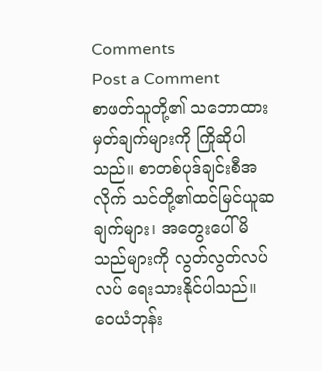Comments
Post a Comment
စာဖတ်သူတို့၏ သဘောထားမှတ်ချက်များကို ကြိုဆိုပါသည်။ စာတစ်ပုဒ်ချင်းစီအလိုက် သင်တို့၏ထင်မြင်ယူဆချက်များ၊ အတွေးပေါ်မိသည်များကို လွတ်လွတ်လပ်လပ် ရေးသားနိုင်ပါသည်။
ဝေယံဘုန်း